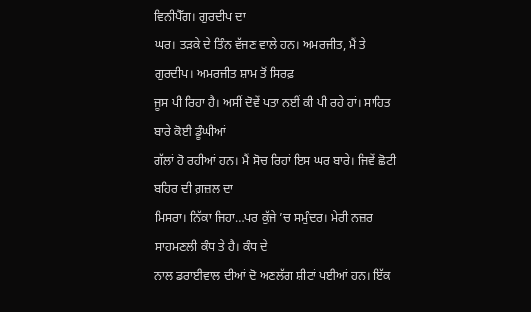ਵਿਨੀਪੈੱਗ। ਗੁਰਦੀਪ ਦਾ
ਘਰ। ਤੜਕੇ ਦੇ ਤਿੰਨ ਵੱਜਣ ਵਾਲੇ ਹਨ। ਅਮਰਜੀਤ, ਮੈਂ ਤੇ ਗੁਰਦੀਪ। ਅਮਰਜੀਤ ਸ਼ਾਮ ਤੋਂ ਸਿਰਫ਼
ਜੂਸ ਪੀ ਰਿਹਾ ਹੈ। ਅਸੀਂ ਦੋਵੇਂ ਪਤਾ ਨਈਂ ਕੀ ਪੀ ਰਹੇ ਹਾਂ। ਸਾਹਿਤ ਬਾਰੇ ਕੋਈ ਡੂੰਘੀਆਂ
ਗੱਲਾਂ ਹੋ ਰਹੀਆਂ ਹਨ। ਮੈਂ ਸੋਚ ਰਿਹਾਂ ਇਸ ਘਰ ਬਾਰੇ। ਜਿਵੇਂ ਛੋਟੀ ਬਹਿਰ ਦੀ ਗ਼ਜ਼ਲ ਦਾ
ਮਿਸਰਾ। ਨਿੱਕਾ ਜਿਹਾ…ਪਰ ਕੁੱਜੇ ’ਚ ਸਮੁੰਦਰ। ਮੇਰੀ ਨਜ਼ਰ ਸਾਹਮਣਲੀ ਕੰਧ ਤੇ ਹੈ। ਕੰਧ ਦੇ
ਨਾਲ ਡਰਾਈਵਾਲ ਦੀਆਂ ਦੋ ਅਣਲੱਗ ਸ਼ੀਟਾਂ ਪਈਆਂ ਹਨ। ਇੱਕ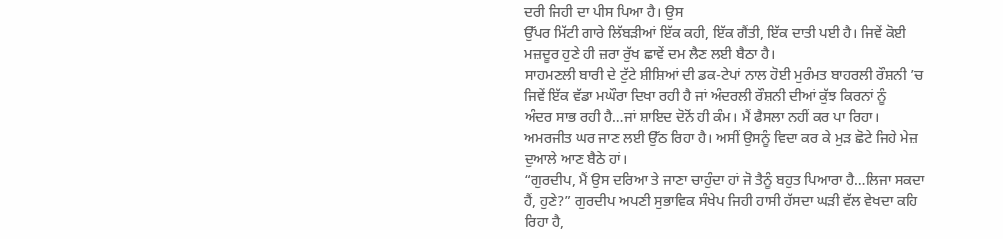ਦਰੀ ਜਿਹੀ ਦਾ ਪੀਸ ਪਿਆ ਹੈ। ਉਸ
ਉੱਪਰ ਮਿੱਟੀ ਗਾਰੇ ਲਿੱਬੜੀਆਂ ਇੱਕ ਕਹੀ, ਇੱਕ ਗੈਂਤੀ, ਇੱਕ ਦਾਤੀ ਪਈ ਹੈ। ਜਿਵੇਂ ਕੋਈ
ਮਜ਼ਦੂਰ ਹੁਣੇ ਹੀ ਜ਼ਰਾ ਰੁੱਖ ਛਾਵੇਂ ਦਮ ਲੈਣ ਲਈ ਬੈਠਾ ਹੈ।
ਸਾਹਮਣਲੀ ਬਾਰੀ ਦੇ ਟੁੱਟੇ ਸ਼ੀਸ਼ਿਆਂ ਦੀ ਡਕ-ਟੇਪਾਂ ਨਾਲ ਹੋਈ ਮੁਰੰਮਤ ਬਾਹਰਲੀ ਰੌਸ਼ਨੀ ’ਚ
ਜਿਵੇਂ ਇੱਕ ਵੱਡਾ ਮਘੌਰਾ ਦਿਖਾ ਰਹੀ ਹੈ ਜਾਂ ਅੰਦਰਲੀ ਰੌਸ਼ਨੀ ਦੀਆਂ ਕੁੱਝ ਕਿਰਨਾਂ ਨੂੰ
ਅੰਦਰ ਸਾਭ ਰਹੀ ਹੈ…ਜਾਂ ਸ਼ਾਇਦ ਦੋਨੋਂ ਹੀ ਕੰਮ। ਮੈਂ ਫੈਸਲਾ ਨਹੀਂ ਕਰ ਪਾ ਰਿਹਾ।
ਅਮਰਜੀਤ ਘਰ ਜਾਣ ਲਈ ਉੱਠ ਰਿਹਾ ਹੈ। ਅਸੀਂ ਉਸਨੂੰ ਵਿਦਾ ਕਰ ਕੇ ਮੁੜ ਛੋਟੇ ਜਿਹੇ ਮੇਜ਼
ਦੁਆਲੇ ਆਣ ਬੈਠੇ ਹਾਂ।
“ਗੁਰਦੀਪ, ਮੈਂ ਉਸ ਦਰਿਆ ਤੇ ਜਾਣਾ ਚਾਹੁੰਦਾ ਹਾਂ ਜੋ ਤੈਨੂੰ ਬਹੁਤ ਪਿਆਰਾ ਹੈ…ਲਿਜਾ ਸਕਦਾ
ਹੈਂ, ਹੁਣੇ?” ਗੁਰਦੀਪ ਅਪਣੀ ਸੁਭਾਵਿਕ ਸੰਖੇਪ ਜਿਹੀ ਹਾਸੀ ਹੱਸਦਾ ਘੜੀ ਵੱਲ ਵੇਖਦਾ ਕਹਿ
ਰਿਹਾ ਹੈ,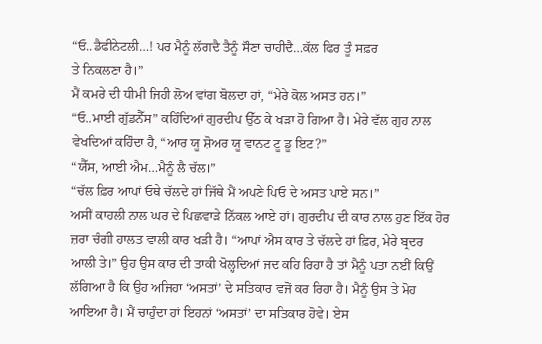“ਓ..ਡੈਫੀਨੇਟਲੀ…! ਪਰ ਮੈਨੂੰ ਲੱਗਦੈ ਤੈਨੂੰ ਸੌਣਾ ਚਾਹੀਦੈ…ਕੱਲ ਫਿਰ ਤੂੰ ਸਫ਼ਰ
ਤੇ ਨਿਕਲਣਾ ਹੈ।”
ਮੈਂ ਕਮਰੇ ਦੀ ਧੀਮੀ ਜਿਹੀ ਲੋਅ ਵਾਂਗ ਬੋਲਦਾ ਹਾਂ, “ਮੇਰੇ ਕੋਲ ਅਸਤ ਹਨ।”
“ਓ..ਮਾਈ ਗੁੱਡਨੈੱਸ” ਕਹਿੰਦਿਆਂ ਗੁਰਦੀਪ ਉੱਠ ਕੇ ਖੜਾ ਹੋ ਗਿਆ ਹੈ। ਮੇਰੇ ਵੱਲ ਗੁਹ ਨਾਲ
ਵੇਖਦਿਆਂ ਕਹਿੰਦਾ ਹੈ, “ਆਰ ਯੂ ਸ਼ੋਅਰ ਯੂ ਵਾਨਟ ਟੂ ਡੂ ਇਟ?”
“ਯੈੱਸ, ਆਈ ਐਮ…ਮੈਨੂੰ ਲੈ ਚੱਲ।”
“ਚੱਲ ਫ਼ਿਰ ਆਪਾਂ ਓਥੇ ਚੱਲਦੇ ਹਾਂ ਜਿੱਥੇ ਮੈਂ ਅਪਣੇ ਪਿਓ ਦੇ ਅਸਤ ਪਾਏ ਸਨ।”
ਅਸੀਂ ਕਾਹਲੀ ਨਾਲ ਘਰ ਦੇ ਪਿਛਵਾੜੇ ਨਿੱਕਲ ਆਏ ਹਾਂ। ਗੁਰਦੀਪ ਦੀ ਕਾਰ ਨਾਲ ਹੁਣ ਇੱਕ ਹੋਰ
ਜ਼ਰਾ ਚੰਗੀ ਹਾਲਤ ਵਾਲੀ ਕਾਰ ਖੜੀ ਹੈ। “ਆਪਾਂ ਐਸ ਕਾਰ ਤੇ ਚੱਲਦੇ ਹਾਂ ਫ਼ਿਰ, ਮੇਰੇ ਬ੍ਰਦਰ
ਆਲੀ ਤੇ।” ਉਹ ਉਸ ਕਾਰ ਦੀ ਤਾਕੀ ਖੋਲ੍ਹਦਿਆਂ ਜਦ ਕਹਿ ਰਿਹਾ ਹੈ ਤਾਂ ਮੈਨੂੰ ਪਤਾ ਨਈਂ ਕਿਉਂ
ਲੱਗਿਆ ਹੈ ਕਿ ਉਹ ਅਜਿਹਾ ‘ਅਸਤਾਂ’ ਦੇ ਸਤਿਕਾਰ ਵਜੋਂ ਕਰ ਰਿਹਾ ਹੈ। ਮੈਨੂੰ ਉਸ ਤੇ ਮੋਹ
ਆਇਆ ਹੈ। ਮੈਂ ਚਾਹੁੰਦਾ ਹਾਂ ਇਹਨਾਂ ‘ਅਸਤਾਂ’ ਦਾ ਸਤਿਕਾਰ ਹੋਵੇ। ਏਸ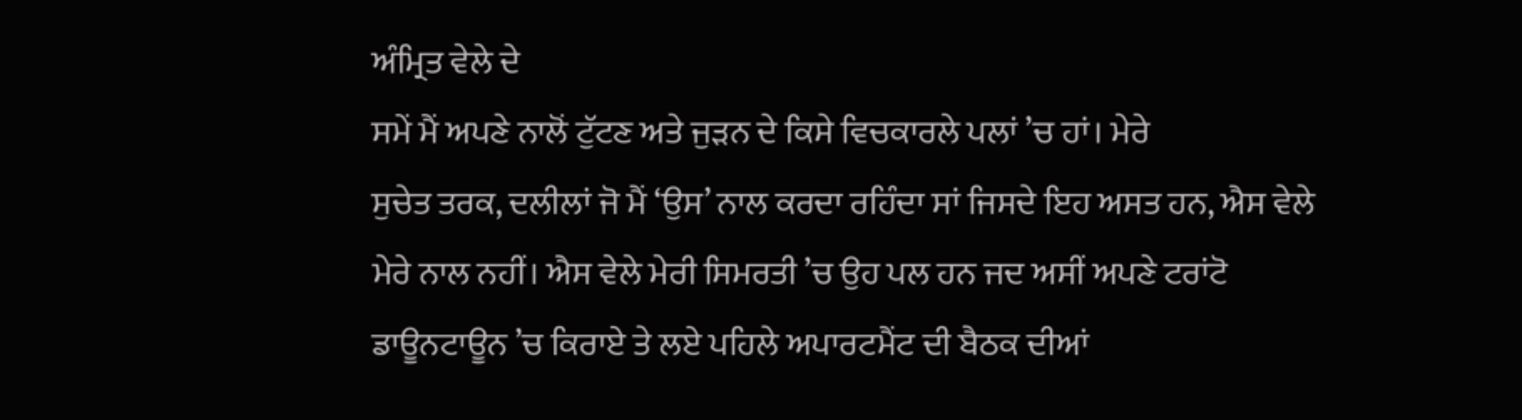ਅੰਮ੍ਰਿਤ ਵੇਲੇ ਦੇ
ਸਮੇਂ ਮੈਂ ਅਪਣੇ ਨਾਲੋਂ ਟੁੱਟਣ ਅਤੇ ਜੁੜਨ ਦੇ ਕਿਸੇ ਵਿਚਕਾਰਲੇ ਪਲਾਂ ’ਚ ਹਾਂ। ਮੇਰੇ
ਸੁਚੇਤ ਤਰਕ, ਦਲੀਲਾਂ ਜੋ ਮੈਂ ‘ਉਸ’ ਨਾਲ ਕਰਦਾ ਰਹਿੰਦਾ ਸਾਂ ਜਿਸਦੇ ਇਹ ਅਸਤ ਹਨ, ਐਸ ਵੇਲੇ
ਮੇਰੇ ਨਾਲ ਨਹੀਂ। ਐਸ ਵੇਲੇ ਮੇਰੀ ਸਿਮਰਤੀ ’ਚ ਉਹ ਪਲ ਹਨ ਜਦ ਅਸੀਂ ਅਪਣੇ ਟਰਾਂਟੋ
ਡਾਊਨਟਾਊਨ ’ਚ ਕਿਰਾਏ ਤੇ ਲਏ ਪਹਿਲੇ ਅਪਾਰਟਮੈਂਟ ਦੀ ਬੈਠਕ ਦੀਆਂ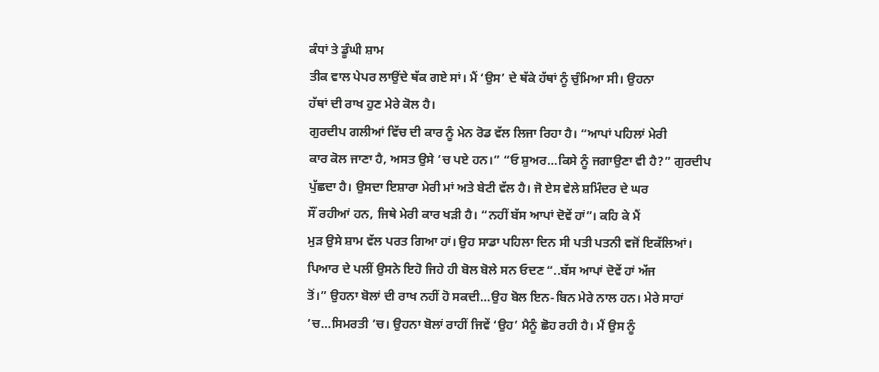ਕੰਧਾਂ ਤੇ ਡੂੰਘੀ ਸ਼ਾਮ
ਤੀਕ ਵਾਲ ਪੇਪਰ ਲਾਉਂਦੇ ਥੱਕ ਗਏ ਸਾਂ। ਮੈਂ ‘ਉਸ’ ਦੇ ਥੱਕੇ ਹੱਥਾਂ ਨੂੰ ਚੁੰਮਿਆ ਸੀ। ਉਹਨਾ
ਹੱਥਾਂ ਦੀ ਰਾਖ ਹੁਣ ਮੇਰੇ ਕੋਲ ਹੈ।
ਗੁਰਦੀਪ ਗਲੀਆਂ ਵਿੱਚ ਦੀ ਕਾਰ ਨੂੰ ਮੇਨ ਰੋਡ ਵੱਲ ਲਿਜਾ ਰਿਹਾ ਹੈ। “ਆਪਾਂ ਪਹਿਲਾਂ ਮੇਰੀ
ਕਾਰ ਕੋਲ ਜਾਣਾ ਹੈ, ਅਸਤ ਉਸੇ ’ਚ ਪਏ ਹਨ।” “ਓ ਸ਼ੁਅਰ…ਕਿਸੇ ਨੂੰ ਜਗਾਉਣਾ ਵੀ ਹੈ?” ਗੁਰਦੀਪ
ਪੁੱਛਦਾ ਹੈ। ਉਸਦਾ ਇਸ਼ਾਰਾ ਮੇਰੀ ਮਾਂ ਅਤੇ ਬੇਟੀ ਵੱਲ ਹੈ। ਜੋ ਏਸ ਵੇਲੇ ਸ਼ਮਿੰਦਰ ਦੇ ਘਰ
ਸੌਂ ਰਹੀਆਂ ਹਨ, ਜਿਥੇ ਮੇਰੀ ਕਾਰ ਖੜੀ ਹੈ। “ਨਹੀਂ ਬੱਸ ਆਪਾਂ ਦੋਵੇਂ ਹਾਂ”। ਕਹਿ ਕੇ ਮੈਂ
ਮੁੜ ਉਸੇ ਸ਼ਾਮ ਵੱਲ ਪਰਤ ਗਿਆ ਹਾਂ। ਉਹ ਸਾਡਾ ਪਹਿਲਾ ਦਿਨ ਸੀ ਪਤੀ ਪਤਨੀ ਵਜੋਂ ਇਕੱਲਿਆਂ।
ਪਿਆਰ ਦੇ ਪਲੀਂ ਉਸਨੇ ਇਹੋ ਜਿਹੇ ਹੀ ਬੋਲ ਬੋਲੇ ਸਨ ਓਦਣ “..ਬੱਸ ਆਪਾਂ ਦੋਵੇਂ ਹਾਂ ਅੱਜ
ਤੋਂ।” ਉਹਨਾ ਬੋਲਾਂ ਦੀ ਰਾਖ ਨਹੀਂ ਹੋ ਸਕਦੀ…ਉਹ ਬੋਲ ਇਨ-ਬਿਨ ਮੇਰੇ ਨਾਲ ਹਨ। ਮੇਰੇ ਸਾਹਾਂ
’ਚ…ਸਿਮਰਤੀ ’ਚ। ਉਹਨਾ ਬੋਲਾਂ ਰਾਹੀਂ ਜਿਵੇਂ ‘ਉਹ’ ਮੈਨੂੰ ਛੋਹ ਰਹੀ ਹੈ। ਮੈਂ ਉਸ ਨੂੰ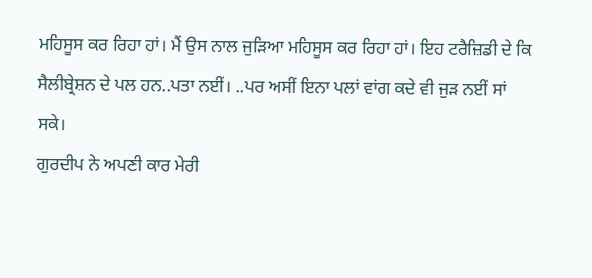ਮਹਿਸੂਸ ਕਰ ਰਿਹਾ ਹਾਂ। ਮੈਂ ਉਸ ਨਾਲ ਜੁੜਿਆ ਮਹਿਸੂਸ ਕਰ ਰਿਹਾ ਹਾਂ। ਇਹ ਟਰੈਜ਼ਿਡੀ ਦੇ ਕਿ
ਸੈਲੀਬ੍ਰੇਸ਼ਨ ਦੇ ਪਲ ਹਨ..ਪਤਾ ਨਈਂ। ..ਪਰ ਅਸੀਂ ਇਨਾ ਪਲਾਂ ਵਾਂਗ ਕਦੇ ਵੀ ਜੁੜ ਨਈਂ ਸਾਂ
ਸਕੇ।
ਗੁਰਦੀਪ ਨੇ ਅਪਣੀ ਕਾਰ ਮੇਰੀ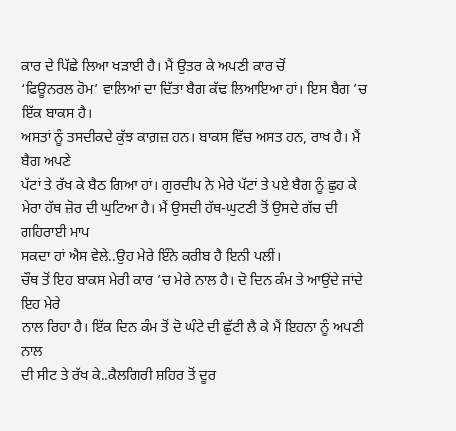ਕਾਰ ਦੇ ਪਿੱਛੇ ਲਿਆ ਖੜਾਈ ਹੈ। ਮੈਂ ਉਤਰ ਕੇ ਅਪਣੀ ਕਾਰ ਚੋਂ
‘ਫਿਊਨਰਲ ਹੋਮ’ ਵਾਲਿਆਂ ਦਾ ਦਿੱਤਾ ਬੈਗ ਕੱਢ ਲਿਆਇਆ ਹਾਂ। ਇਸ ਬੈਗ ’ਚ ਇੱਕ ਬਾਕਸ ਹੈ।
ਅਸਤਾਂ ਨੂੰ ਤਸਦੀਕਦੇ ਕੁੱਝ ਕਾਗ਼ਜ਼ ਹਨ। ਬਾਕਸ ਵਿੱਚ ਅਸਤ ਹਨ, ਰਾਖ ਹੈ। ਮੈਂ ਬੈਗ ਅਪਣੇ
ਪੱਟਾਂ ਤੇ ਰੱਖ ਕੇ ਬੈਠ ਗਿਆ ਹਾਂ। ਗੁਰਦੀਪ ਨੇ ਮੇਰੇ ਪੱਟਾਂ ਤੇ ਪਏ ਬੈਗ ਨੂੰ ਛੁਹ ਕੇ
ਮੇਰਾ ਹੱਥ ਜ਼ੋਰ ਦੀ ਘੁਟਿਆ ਹੈ। ਮੈਂ ਉਸਦੀ ਹੱਥ-ਘੁਟਣੀ ਤੋਂ ਉਸਦੇ ਗੱਚ ਦੀ ਗਹਿਰਾਈ ਮਾਪ
ਸਕਦਾ ਹਾਂ ਐਸ ਵੇਲੇ..ਉਹ ਮੇਰੇ ਇੰਨੇ ਕਰੀਬ ਹੈ ਇਨੀ ਪਲੀਂ।
ਚੌਥ ਤੋਂ ਇਹ ਬਾਕਸ ਮੇਰੀ ਕਾਰ ’ਚ ਮੇਰੇ ਨਾਲ ਹੈ। ਦੋ ਦਿਨ ਕੰਮ ਤੇ ਆਉਂਦੇ ਜਾਂਦੇ ਇਹ ਮੇਰੇ
ਨਾਲ ਰਿਹਾ ਹੈ। ਇੱਕ ਦਿਨ ਕੰਮ ਤੋਂ ਦੋ ਘੰਟੇ ਦੀ ਛੁੱਟੀ ਲੈ ਕੇ ਮੈਂ ਇਹਨਾ ਨੂੰ ਅਪਣੀ ਨਾਲ
ਦੀ ਸੀਟ ਤੇ ਰੱਖ ਕੇ..ਕੈਲਗਿਰੀ ਸ਼ਹਿਰ ਤੋਂ ਦੂਰ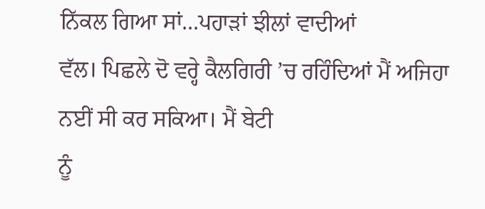ਨਿੱਕਲ ਗਿਆ ਸਾਂ…ਪਹਾੜਾਂ ਝੀਲਾਂ ਵਾਦੀਆਂ
ਵੱਲ। ਪਿਛਲੇ ਦੋ ਵਰ੍ਹੇ ਕੈਲਗਿਰੀ ’ਚ ਰਹਿੰਦਿਆਂ ਮੈਂ ਅਜਿਹਾ ਨਈਂ ਸੀ ਕਰ ਸਕਿਆ। ਮੈਂ ਬੇਟੀ
ਨੂੰ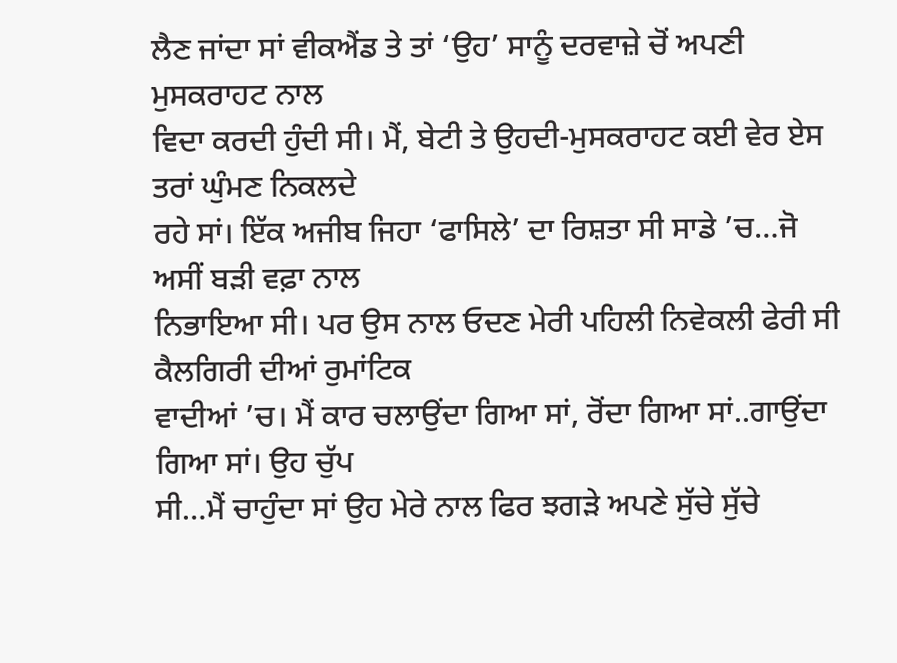ਲੈਣ ਜਾਂਦਾ ਸਾਂ ਵੀਕਐਂਡ ਤੇ ਤਾਂ ‘ਉਹ’ ਸਾਨੂੰ ਦਰਵਾਜ਼ੇ ਚੋਂ ਅਪਣੀ ਮੁਸਕਰਾਹਟ ਨਾਲ
ਵਿਦਾ ਕਰਦੀ ਹੁੰਦੀ ਸੀ। ਮੈਂ, ਬੇਟੀ ਤੇ ਉਹਦੀ-ਮੁਸਕਰਾਹਟ ਕਈ ਵੇਰ ਏਸ ਤਰਾਂ ਘੁੰਮਣ ਨਿਕਲਦੇ
ਰਹੇ ਸਾਂ। ਇੱਕ ਅਜੀਬ ਜਿਹਾ ‘ਫਾਸਿਲੇ’ ਦਾ ਰਿਸ਼ਤਾ ਸੀ ਸਾਡੇ ’ਚ…ਜੋ ਅਸੀਂ ਬੜੀ ਵਫ਼ਾ ਨਾਲ
ਨਿਭਾਇਆ ਸੀ। ਪਰ ਉਸ ਨਾਲ ਓਦਣ ਮੇਰੀ ਪਹਿਲੀ ਨਿਵੇਕਲੀ ਫੇਰੀ ਸੀ ਕੈਲਗਿਰੀ ਦੀਆਂ ਰੁਮਾਂਟਿਕ
ਵਾਦੀਆਂ ’ਚ। ਮੈਂ ਕਾਰ ਚਲਾਉਂਦਾ ਗਿਆ ਸਾਂ, ਰੋਂਦਾ ਗਿਆ ਸਾਂ..ਗਾਉਂਦਾ ਗਿਆ ਸਾਂ। ਉਹ ਚੁੱਪ
ਸੀ…ਮੈਂ ਚਾਹੁੰਦਾ ਸਾਂ ਉਹ ਮੇਰੇ ਨਾਲ ਫਿਰ ਝਗੜੇ ਅਪਣੇ ਸੁੱਚੇ ਸੁੱਚੇ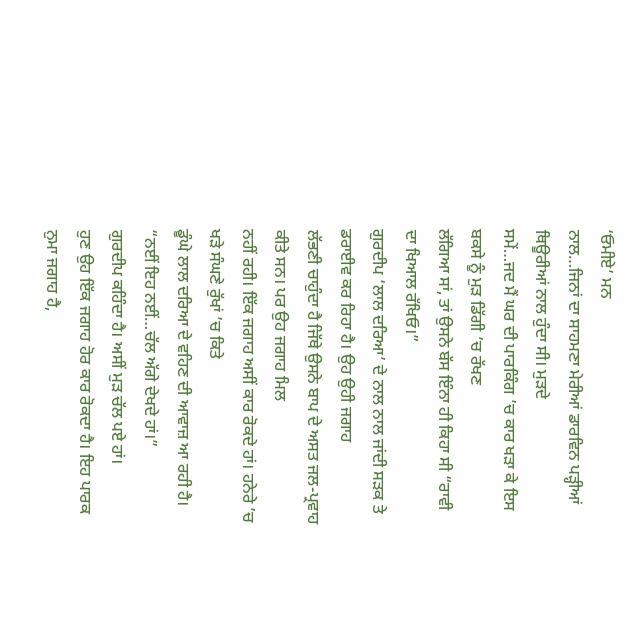‘ਓਮੀਏ’ ਮਨ
ਨਾਲ…ਜਿਨਾਂ ਦਾ ਸਾਹਮਣਾ ਮੇਰੀਆਂ ਡਾਰਵਿਨ ਪੜ੍ਹੀਆਂ ਥਿਊਰੀਆਂ ਨਾਲ ਹੁੰਦਾ ਸੀ। ਮੁੜਦੇ
ਸਮੇਂ…ਜਦ ਮੈਂ ਘਰ ਦੀ ਪਾਰਕਿੰਗ ’ਚ ਕਾਰ ਖੜਾ ਕੇ ਇਸ ਬਕਸੇ ਨੂੰ ਮੁੜ ਡਿੱਗੀ ’ਚ ਰੱਖਣ
ਲੱਗਿਆ ਸਾਂ, ਤਾਂ ਉਸਨੇ ਬੱਸ ਇੰਨਾ ਹੀ ਕਿਹਾ ਸੀ “ਰਾਵੀ ਦਾ ਖਿਆਲ ਰੱਖਿਓ।”
ਗੁਰਦੀਪ ‘ਲਾਲ ਦਰਿਆ’ ਦੇ ਨਾਲ ਨਾਲ ਜਾਂਦੀ ਸੜਕ ਤੇ ਡਰਾਈਵ ਕਰ ਰਿਹਾ ਹੈ। ਉਹ ਉਹੀ ਜਗਾਹ
ਲੱਭਣੀ ਚਾਹੁੰਦਾ ਹੈ ਜਿੱਥੇ ਉਸਨੇ ਬਾਪ ਦੇ ਅਸਤ ਜਲ-ਪ੍ਰਵਾਹ ਕੀਤੇ ਸਨ। ਪਰ ਉਹ ਜਗਾਹ ਮਿਲ
ਨਹੀਂ ਰਹੀ। ਇੱਕ ਜਗਾਹ ਅਸੀਂ ਕਾਰ ਰੋਕਦੇ ਹਾਂ। ਹਨੇਰੇ ’ਚ ਖੜੇ ਸੰਘਣੇ ਰੁੱਖਾਂ ’ਚ ਕਿਤੇ
ਡੂੰਘੇ ਲਾਲ ਦਰਿਆ ਦੇ ਵਹਿਣ ਦੀ ਆਵਾਜ਼ ਆ ਰਹੀ ਹੈ। “ਨਈਂ ਇਹ ਨਈਂ…ਚੱਲ ਅੱਗੇ ਦੇਖਦੇ ਹਾਂ।”
ਗੁਰਦੀਪ ਕਹਿੰਦਾ ਹੈ। ਅਸੀਂ ਮੁੜ ਚੱਲ ਪਏ ਹਾਂ।
ਹੁਣ ਉਹ ਇੱਕ ਜਗਾਹ ਹੋਰ ਕਾਰ ਰੋਕਦਾ ਹੈ। ਇਹ ਪਾਰਕ ਨੁਮਾ ਜਗਾਹ ਹੈ,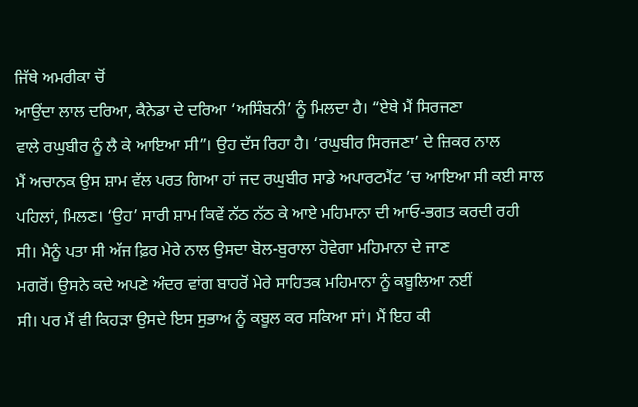ਜਿੱਥੇ ਅਮਰੀਕਾ ਚੋਂ
ਆਉਂਦਾ ਲਾਲ ਦਰਿਆ, ਕੈਨੇਡਾ ਦੇ ਦਰਿਆ ‘ਅਸਿੰਬਨੀ’ ਨੂੰ ਮਿਲਦਾ ਹੈ। “ਏਥੇ ਮੈਂ ਸਿਰਜਣਾ
ਵਾਲੇ ਰਘੁਬੀਰ ਨੂੰ ਲੈ ਕੇ ਆਇਆ ਸੀ”। ਉਹ ਦੱਸ ਰਿਹਾ ਹੈ। ‘ਰਘੁਬੀਰ ਸਿਰਜਣਾ’ ਦੇ ਜ਼ਿਕਰ ਨਾਲ
ਮੈਂ ਅਚਾਨਕ ਉਸ ਸ਼ਾਮ ਵੱਲ ਪਰਤ ਗਿਆ ਹਾਂ ਜਦ ਰਘੁਬੀਰ ਸਾਡੇ ਅਪਾਰਟਮੈਂਟ ’ਚ ਆਇਆ ਸੀ ਕਈ ਸਾਲ
ਪਹਿਲਾਂ, ਮਿਲਣ। ‘ਉਹ’ ਸਾਰੀ ਸ਼ਾਮ ਕਿਵੇਂ ਨੱਠ ਨੱਠ ਕੇ ਆਏ ਮਹਿਮਾਨਾ ਦੀ ਆਓ-ਭਗਤ ਕਰਦੀ ਰਹੀ
ਸੀ। ਮੈਨੂੰ ਪਤਾ ਸੀ ਅੱਜ ਫ਼ਿਰ ਮੇਰੇ ਨਾਲ ਉਸਦਾ ਬੋਲ-ਬੁਰਾਲਾ ਹੋਵੇਗਾ ਮਹਿਮਾਨਾ ਦੇ ਜਾਣ
ਮਗਰੋਂ। ਉਸਨੇ ਕਦੇ ਅਪਣੇ ਅੰਦਰ ਵਾਂਗ ਬਾਹਰੋਂ ਮੇਰੇ ਸਾਹਿਤਕ ਮਹਿਮਾਨਾ ਨੂੰ ਕਬੂਲਿਆ ਨਈਂ
ਸੀ। ਪਰ ਮੈਂ ਵੀ ਕਿਹੜਾ ਉਸਦੇ ਇਸ ਸੁਭਾਅ ਨੂੰ ਕਬੂਲ ਕਰ ਸਕਿਆ ਸਾਂ। ਮੈਂ ਇਹ ਕੀ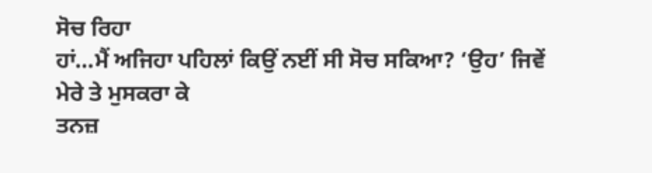ਸੋਚ ਰਿਹਾ
ਹਾਂ…ਮੈਂ ਅਜਿਹਾ ਪਹਿਲਾਂ ਕਿਉਂ ਨਈਂ ਸੀ ਸੋਚ ਸਕਿਆ? ‘ਉਹ’ ਜਿਵੇਂ ਮੇਰੇ ਤੇ ਮੁਸਕਰਾ ਕੇ
ਤਨਜ਼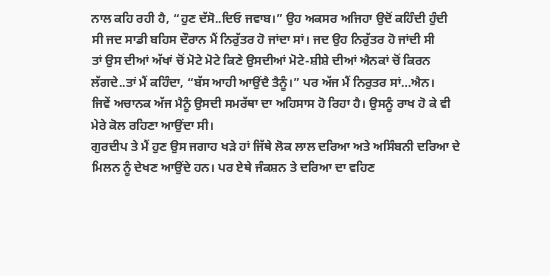ਨਾਲ ਕਹਿ ਰਹੀ ਹੈ, “ਹੁਣ ਦੱਸੋ..ਦਿਓ ਜਵਾਬ।” ਉਹ ਅਕਸਰ ਅਜਿਹਾ ਉਦੋਂ ਕਹਿੰਦੀ ਹੁੰਦੀ
ਸੀ ਜਦ ਸਾਡੀ ਬਹਿਸ ਦੌਰਾਨ ਮੈਂ ਨਿਰੁੱਤਰ ਹੋ ਜਾਂਦਾ ਸਾਂ। ਜਦ ਉਹ ਨਿਰੁੱਤਰ ਹੋ ਜਾਂਦੀ ਸੀ
ਤਾਂ ਉਸ ਦੀਆਂ ਅੱਖਾਂ ਚੋਂ ਮੋਟੇ ਮੋਟੇ ਕਿਣੇ ਉਸਦੀਆਂ ਮੋਟੇ-ਸ਼ੀਸ਼ੇ ਦੀਆਂ ਐਨਕਾਂ ਚੋਂ ਕਿਰਨ
ਲੱਗਦੇ..ਤਾਂ ਮੈਂ ਕਹਿੰਦਾ, “ਬੱਸ ਆਹੀ ਆਉਂਦੈ ਤੈਨੂੰ।” ਪਰ ਅੱਜ ਮੈਂ ਨਿਰੁਤਰ ਸਾਂ…ਐਨ।
ਜਿਵੇਂ ਅਚਾਨਕ ਅੱਜ ਮੈਨੂੰ ਉਸਦੀ ਸਮਰੱਥਾ ਦਾ ਅਹਿਸਾਸ ਹੋ ਰਿਹਾ ਹੈ। ਉਸਨੂੰ ਰਾਖ ਹੋ ਕੇ ਵੀ
ਮੇਰੇ ਕੋਲ ਰਹਿਣਾ ਆਉਂਦਾ ਸੀ।
ਗੁਰਦੀਪ ਤੇ ਮੈਂ ਹੁਣ ਉਸ ਜਗਾਹ ਖੜੇ ਹਾਂ ਜਿੱਥੇ ਲੋਕ ਲਾਲ ਦਰਿਆ ਅਤੇ ਅਸਿੰਬਨੀ ਦਰਿਆ ਦੇ
ਮਿਲਨ ਨੂੰ ਦੇਖਣ ਆਉਂਦੇ ਹਨ। ਪਰ ਏਥੇ ਜੰਕਸ਼ਨ ਤੇ ਦਰਿਆ ਦਾ ਵਹਿਣ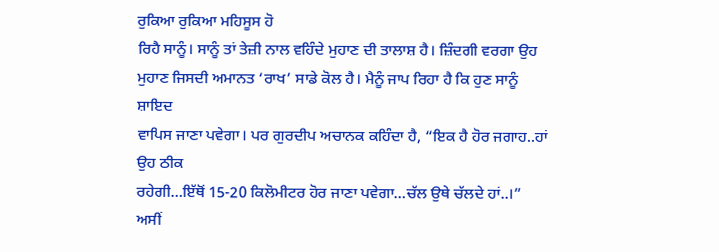ਰੁਕਿਆ ਰੁਕਿਆ ਮਹਿਸੂਸ ਹੋ
ਰਿਹੈ ਸਾਨੂੰ। ਸਾਨੂੰ ਤਾਂ ਤੇਜ਼ੀ ਨਾਲ ਵਹਿੰਦੇ ਮੁਹਾਣ ਦੀ ਤਾਲਾਸ਼ ਹੈ। ਜ਼ਿੰਦਗੀ ਵਰਗਾ ਉਹ
ਮੁਹਾਣ ਜਿਸਦੀ ਅਮਾਨਤ ‘ਰਾਖ’ ਸਾਡੇ ਕੋਲ ਹੈ। ਮੈਨੂੰ ਜਾਪ ਰਿਹਾ ਹੈ ਕਿ ਹੁਣ ਸਾਨੂੰ ਸ਼ਾਇਦ
ਵਾਪਿਸ ਜਾਣਾ ਪਵੇਗਾ। ਪਰ ਗੁਰਦੀਪ ਅਚਾਨਕ ਕਹਿੰਦਾ ਹੈ, “ਇਕ ਹੈ ਹੋਰ ਜਗਾਹ..ਹਾਂ ਉਹ ਠੀਕ
ਰਹੇਗੀ…ਇੱਥੋਂ 15-20 ਕਿਲੋਮੀਟਰ ਹੋਰ ਜਾਣਾ ਪਵੇਗਾ…ਚੱਲ ਉਥੇ ਚੱਲਦੇ ਹਾਂ..।” ਅਸੀਂ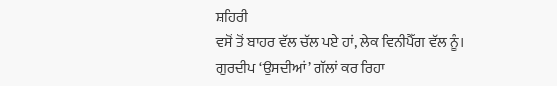ਸ਼ਹਿਰੀ
ਵਸੋਂ ਤੋਂ ਬਾਹਰ ਵੱਲ ਚੱਲ ਪਏ ਹਾਂ, ਲੇਕ ਵਿਨੀਪੈੱਗ ਵੱਲ ਨੂੰ।
ਗੁਰਦੀਪ ‘ਉਸਦੀਆਂ’ ਗੱਲਾਂ ਕਰ ਰਿਹਾ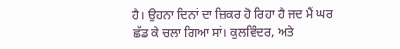ਹੈ। ਉਹਨਾ ਦਿਨਾਂ ਦਾ ਜ਼ਿਕਰ ਹੋ ਰਿਹਾ ਹੈ ਜਦ ਮੈਂ ਘਰ
ਛੱਡ ਕੇ ਚਲਾ ਗਿਆ ਸਾਂ। ਕੁਲਵਿੰਦਰ, ਅਤੇ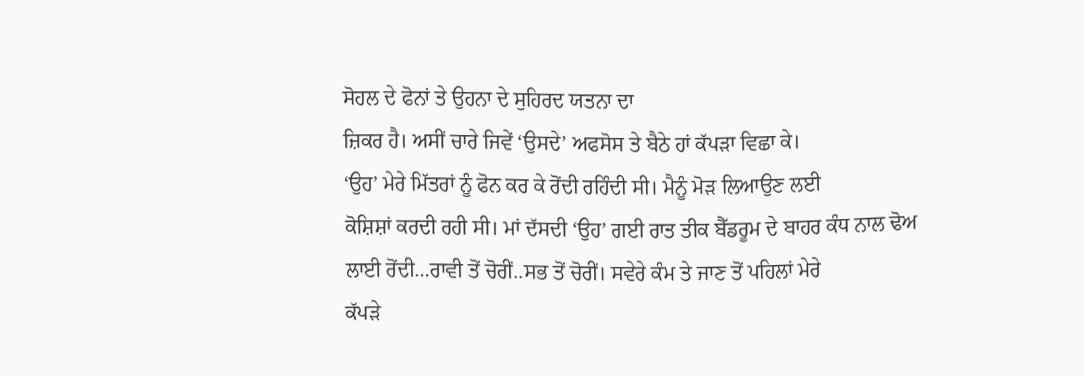ਸੋਹਲ ਦੇ ਫੋਨਾਂ ਤੇ ਉਹਨਾ ਦੇ ਸੁਹਿਰਦ ਯਤਨਾ ਦਾ
ਜ਼ਿਕਰ ਹੈ। ਅਸੀਂ ਚਾਰੇ ਜਿਵੇਂ ‘ਉਸਦੇ’ ਅਫਸੋਸ ਤੇ ਬੈਠੇ ਹਾਂ ਕੱਪੜਾ ਵਿਛਾ ਕੇ।
‘ਉਹ’ ਮੇਰੇ ਮਿੱਤਰਾਂ ਨੂੰ ਫੋਨ ਕਰ ਕੇ ਰੋਂਦੀ ਰਹਿੰਦੀ ਸੀ। ਮੈਨੂੰ ਮੋੜ ਲਿਆਉਣ ਲਈ
ਕੋਸ਼ਿਸ਼ਾਂ ਕਰਦੀ ਰਹੀ ਸੀ। ਮਾਂ ਦੱਸਦੀ ‘ਉਹ’ ਗਈ ਰਾਤ ਤੀਕ ਬੈੱਡਰੂਮ ਦੇ ਬਾਹਰ ਕੰਧ ਨਾਲ ਢੋਅ
ਲਾਈ ਰੋਂਦੀ…ਰਾਵੀ ਤੋਂ ਚੋਰੀਂ..ਸਭ ਤੋਂ ਚੋਰੀਂ। ਸਵੇਰੇ ਕੰਮ ਤੇ ਜਾਣ ਤੋਂ ਪਹਿਲਾਂ ਮੇਰੇ
ਕੱਪੜੇ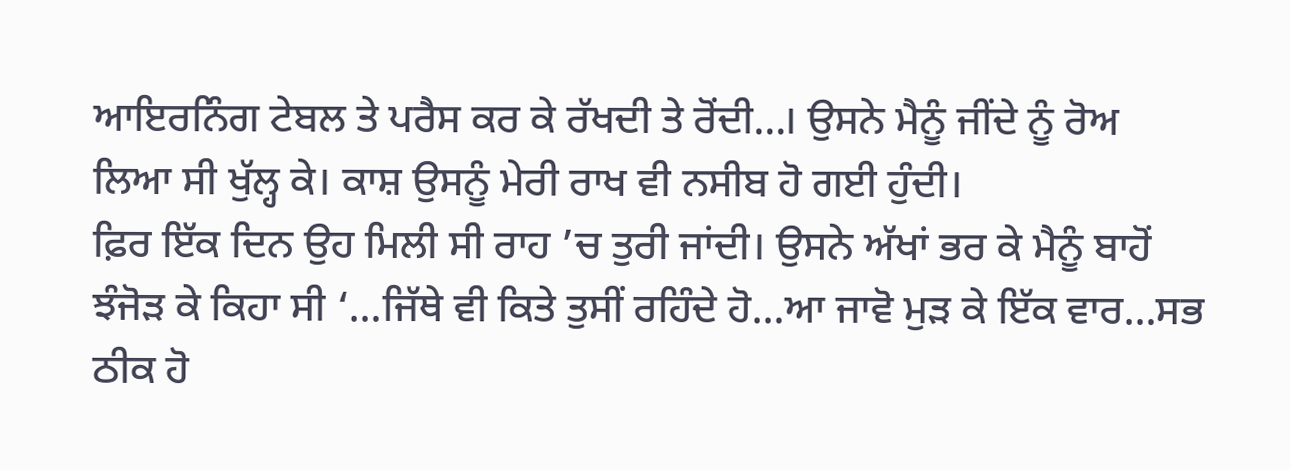ਆਇਰਨਿੰਗ ਟੇਬਲ ਤੇ ਪਰੈਸ ਕਰ ਕੇ ਰੱਖਦੀ ਤੇ ਰੋਂਦੀ…। ਉਸਨੇ ਮੈਨੂੰ ਜੀਂਦੇ ਨੂੰ ਰੋਅ
ਲਿਆ ਸੀ ਖੁੱਲ੍ਹ ਕੇ। ਕਾਸ਼ ਉਸਨੂੰ ਮੇਰੀ ਰਾਖ ਵੀ ਨਸੀਬ ਹੋ ਗਈ ਹੁੰਦੀ।
ਫ਼ਿਰ ਇੱਕ ਦਿਨ ਉਹ ਮਿਲੀ ਸੀ ਰਾਹ ’ਚ ਤੁਰੀ ਜਾਂਦੀ। ਉਸਨੇ ਅੱਖਾਂ ਭਰ ਕੇ ਮੈਨੂੰ ਬਾਹੋਂ
ਝੰਜੋੜ ਕੇ ਕਿਹਾ ਸੀ ‘…ਜਿੱਥੇ ਵੀ ਕਿਤੇ ਤੁਸੀਂ ਰਹਿੰਦੇ ਹੋ…ਆ ਜਾਵੋ ਮੁੜ ਕੇ ਇੱਕ ਵਾਰ…ਸਭ
ਠੀਕ ਹੋ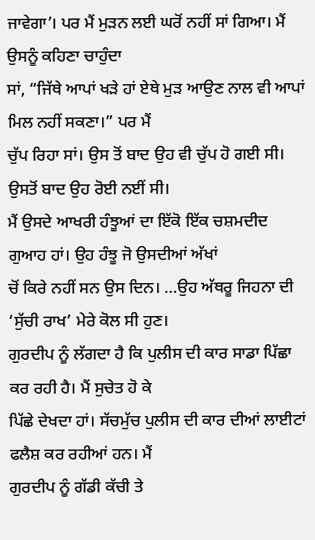ਜਾਵੇਗਾ’। ਪਰ ਮੈਂ ਮੁੜਨ ਲਈ ਘਰੋਂ ਨਹੀਂ ਸਾਂ ਗਿਆ। ਮੈਂ ਉਸਨੂੰ ਕਹਿਣਾ ਚਾਹੁੰਦਾ
ਸਾਂ, “ਜਿੱਥੇ ਆਪਾਂ ਖੜੇ ਹਾਂ ਏਥੇ ਮੁੜ ਆਉਣ ਨਾਲ ਵੀ ਆਪਾਂ ਮਿਲ ਨਹੀਂ ਸਕਣਾ।” ਪਰ ਮੈਂ
ਚੁੱਪ ਰਿਹਾ ਸਾਂ। ਉਸ ਤੋਂ ਬਾਦ ਉਹ ਵੀ ਚੁੱਪ ਹੋ ਗਈ ਸੀ। ਉਸਤੋਂ ਬਾਦ ਉਹ ਰੋਈ ਨਈਂ ਸੀ।
ਮੈਂ ਉਸਦੇ ਆਖਰੀ ਹੰਝੂਆਂ ਦਾ ਇੱਕੋ ਇੱਕ ਚਸ਼ਮਦੀਦ ਗੁਆਹ ਹਾਂ। ਉਹ ਹੰਝੂ ਜੋ ਉਸਦੀਆਂ ਅੱਖਾਂ
ਚੋਂ ਕਿਰੇ ਨਹੀਂ ਸਨ ਉਸ ਦਿਨ। …ਉਹ ਅੱਥਰੂ ਜਿਹਨਾ ਦੀ ‘ਸੁੱਚੀ ਰਾਖ’ ਮੇਰੇ ਕੋਲ ਸੀ ਹੁਣ।
ਗੁਰਦੀਪ ਨੂੰ ਲੱਗਦਾ ਹੈ ਕਿ ਪੁਲੀਸ ਦੀ ਕਾਰ ਸਾਡਾ ਪਿੱਛਾ ਕਰ ਰਹੀ ਹੈ। ਮੈਂ ਸੁਚੇਤ ਹੋ ਕੇ
ਪਿੱਛੇ ਦੇਖਦਾ ਹਾਂ। ਸੱਚਮੁੱਚ ਪੁਲੀਸ ਦੀ ਕਾਰ ਦੀਆਂ ਲਾਈਟਾਂ ਫਲੈਸ਼ ਕਰ ਰਹੀਆਂ ਹਨ। ਮੈਂ
ਗੁਰਦੀਪ ਨੂੰ ਗੱਡੀ ਕੱਚੀ ਤੇ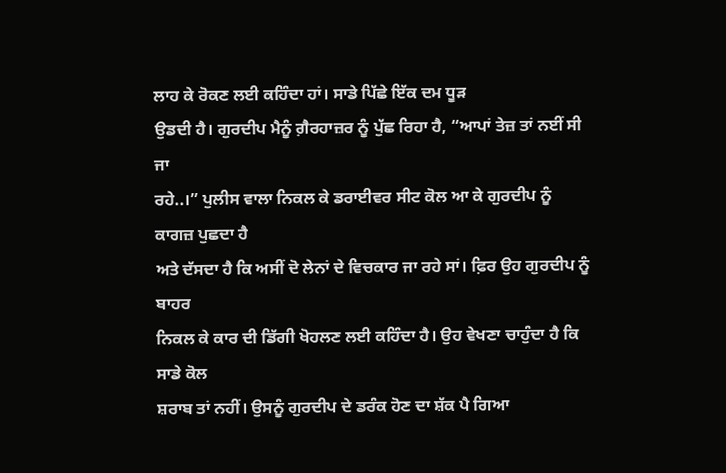ਲਾਹ ਕੇ ਰੋਕਣ ਲਈ ਕਹਿੰਦਾ ਹਾਂ। ਸਾਡੇ ਪਿੱਛੇ ਇੱਕ ਦਮ ਧੂੜ
ਉਡਦੀ ਹੈ। ਗੁਰਦੀਪ ਮੈਨੂੰ ਗ਼ੈਰਹਾਜ਼ਰ ਨੂੰ ਪੁੱਛ ਰਿਹਾ ਹੈ, “ਆਪਾਂ ਤੇਜ਼ ਤਾਂ ਨਈਂ ਸੀ ਜਾ
ਰਹੇ..।” ਪੁਲੀਸ ਵਾਲਾ ਨਿਕਲ ਕੇ ਡਰਾਈਵਰ ਸੀਟ ਕੋਲ ਆ ਕੇ ਗੁਰਦੀਪ ਨੂੰ ਕਾਗਜ਼ ਪੁਛਦਾ ਹੈ
ਅਤੇ ਦੱਸਦਾ ਹੈ ਕਿ ਅਸੀਂ ਦੋ ਲੇਨਾਂ ਦੇ ਵਿਚਕਾਰ ਜਾ ਰਹੇ ਸਾਂ। ਫ਼ਿਰ ਉਹ ਗੁਰਦੀਪ ਨੂੰ ਬਾਹਰ
ਨਿਕਲ ਕੇ ਕਾਰ ਦੀ ਡਿੱਗੀ ਖੋਹਲਣ ਲਈ ਕਹਿੰਦਾ ਹੈ। ਉਹ ਵੇਖਣਾ ਚਾਹੁੰਦਾ ਹੈ ਕਿ ਸਾਡੇ ਕੋਲ
ਸ਼ਰਾਬ ਤਾਂ ਨਹੀਂ। ਉਸਨੂੰ ਗੁਰਦੀਪ ਦੇ ਡਰੰਕ ਹੋਣ ਦਾ ਸ਼ੱਕ ਪੈ ਗਿਆ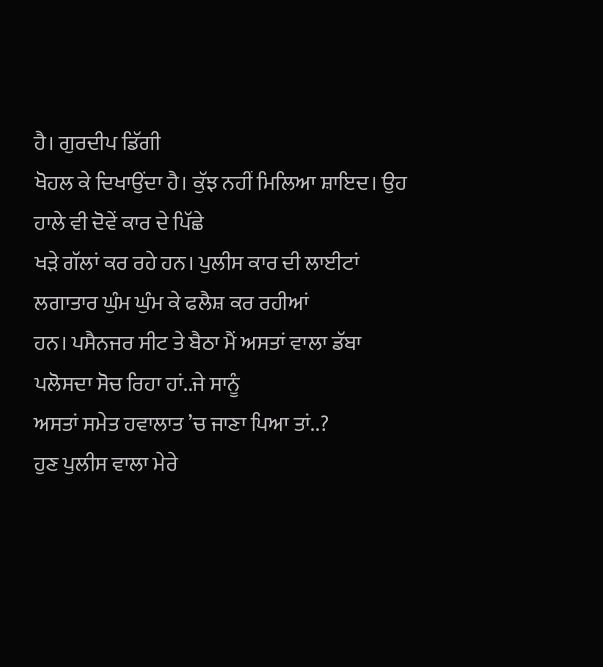ਹੈ। ਗੁਰਦੀਪ ਡਿੱਗੀ
ਖੋਹਲ ਕੇ ਦਿਖਾਉਂਦਾ ਹੈ। ਕੁੱਝ ਨਹੀਂ ਮਿਲਿਆ ਸ਼ਾਇਦ। ਉਹ ਹਾਲੇ ਵੀ ਦੋਵੇਂ ਕਾਰ ਦੇ ਪਿੱਛੇ
ਖੜੇ ਗੱਲਾਂ ਕਰ ਰਹੇ ਹਨ। ਪੁਲੀਸ ਕਾਰ ਦੀ ਲਾਈਟਾਂ ਲਗਾਤਾਰ ਘੁੰਮ ਘੁੰਮ ਕੇ ਫਲੈਸ਼ ਕਰ ਰਹੀਆਂ
ਹਨ। ਪਸੈਨਜਰ ਸੀਟ ਤੇ ਬੈਠਾ ਮੈਂ ਅਸਤਾਂ ਵਾਲਾ ਡੱਬਾ ਪਲੋਸਦਾ ਸੋਚ ਰਿਹਾ ਹਾਂ..ਜੇ ਸਾਨੂੰ
ਅਸਤਾਂ ਸਮੇਤ ਹਵਾਲਾਤ ’ਚ ਜਾਣਾ ਪਿਆ ਤਾਂ..?
ਹੁਣ ਪੁਲੀਸ ਵਾਲਾ ਮੇਰੇ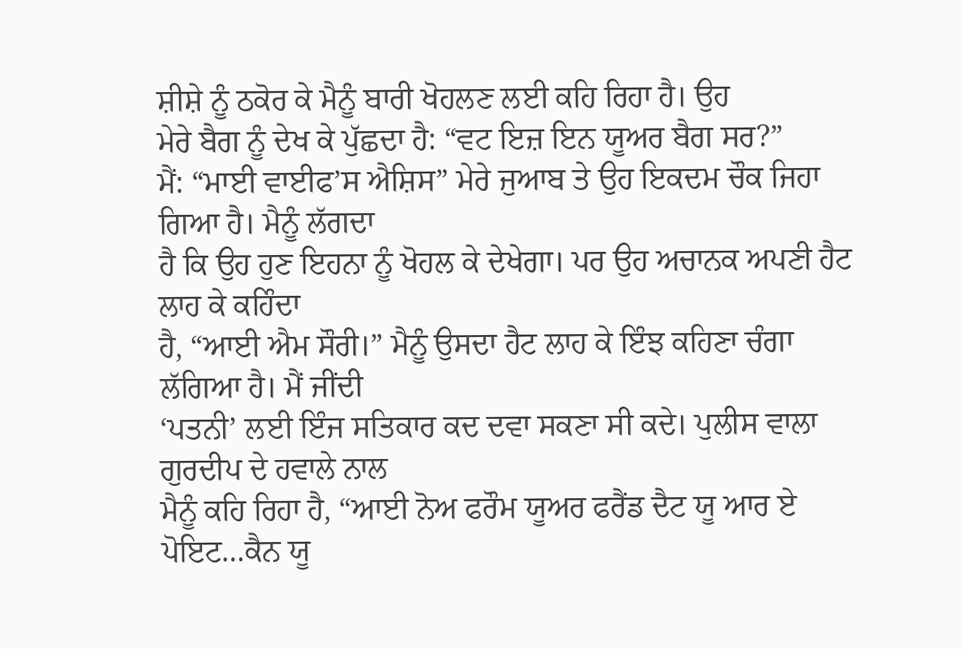ਸ਼ੀਸ਼ੇ ਨੂੰ ਠਕੋਰ ਕੇ ਮੈਨੂੰ ਬਾਰੀ ਖੋਹਲਣ ਲਈ ਕਹਿ ਰਿਹਾ ਹੈ। ਉਹ
ਮੇਰੇ ਬੈਗ ਨੂੰ ਦੇਖ ਕੇ ਪੁੱਛਦਾ ਹੈ: “ਵਟ ਇਜ਼ ਇਨ ਯੂਅਰ ਬੈਗ ਸਰ?”
ਮੈਂ: “ਮਾਈ ਵਾਈਫ’ਸ ਐਸ਼ਿਸ” ਮੇਰੇ ਜੁਆਬ ਤੇ ਉਹ ਇਕਦਮ ਚੌਕ ਜਿਹਾ ਗਿਆ ਹੈ। ਮੈਨੂੰ ਲੱਗਦਾ
ਹੈ ਕਿ ਉਹ ਹੁਣ ਇਹਨਾ ਨੂੰ ਖੋਹਲ ਕੇ ਦੇਖੇਗਾ। ਪਰ ਉਹ ਅਚਾਨਕ ਅਪਣੀ ਹੈਟ ਲਾਹ ਕੇ ਕਹਿੰਦਾ
ਹੈ, “ਆਈ ਐਮ ਸੌਰੀ।” ਮੈਨੂੰ ਉਸਦਾ ਹੈਟ ਲਾਹ ਕੇ ਇੰਝ ਕਹਿਣਾ ਚੰਗਾ ਲੱਗਿਆ ਹੈ। ਮੈਂ ਜੀਂਦੀ
‘ਪਤਨੀ’ ਲਈ ਇੰਜ ਸਤਿਕਾਰ ਕਦ ਦਵਾ ਸਕਣਾ ਸੀ ਕਦੇ। ਪੁਲੀਸ ਵਾਲਾ ਗੁਰਦੀਪ ਦੇ ਹਵਾਲੇ ਨਾਲ
ਮੈਨੂੰ ਕਹਿ ਰਿਹਾ ਹੈ, “ਆਈ ਨੋਅ ਫਰੌਮ ਯੂਅਰ ਫਰੈਂਡ ਦੈਟ ਯੂ ਆਰ ਏ ਪੋਇਟ…ਕੈਨ ਯੂ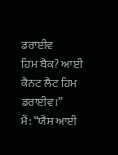ਡਰਾਈਵ
ਹਿਮ ਬੈਕ? ਆਈ ਕੈਨਟ ਲੈਟ ਹਿਮ ਡਰਾਈਵ।”
ਮੈਂ: “ਯੈਸ ਆਈ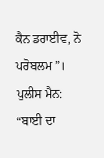ਕੈਨ ਡਰਾਈਵ, ਨੋ ਪਰੋਬਲਮ”।
ਪੁਲੀਸ ਮੈਨ: “ਬਾਈ ਦਾ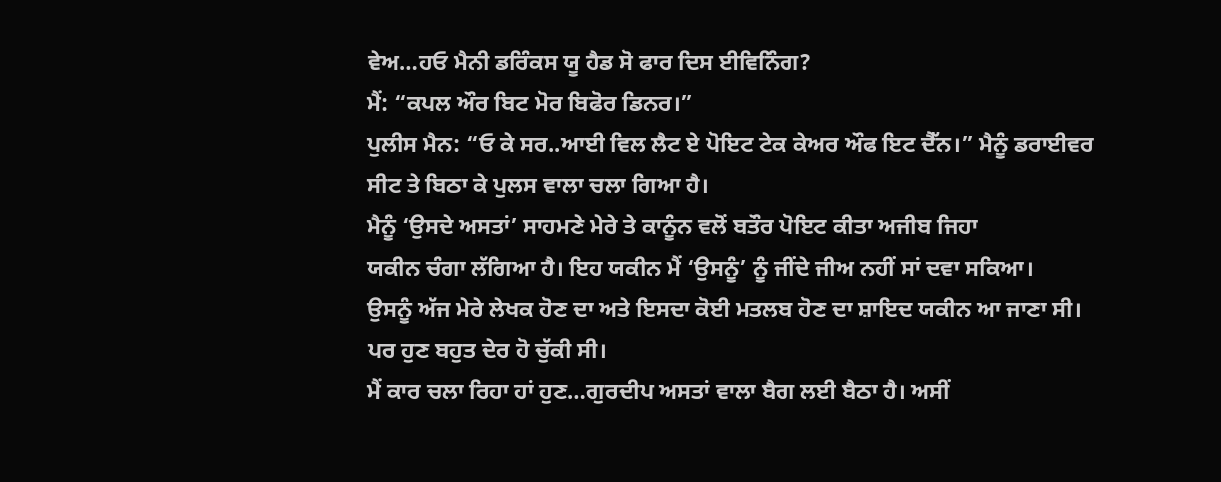ਵੇਅ…ਹਓ ਮੈਨੀ ਡਰਿੰਕਸ ਯੂ ਹੈਡ ਸੋ ਫਾਰ ਦਿਸ ਈਵਿਨਿੰਗ?
ਮੈਂ: “ਕਪਲ ਔਰ ਬਿਟ ਮੋਰ ਬਿਫੋਰ ਡਿਨਰ।”
ਪੁਲੀਸ ਮੈਨ: “ਓ ਕੇ ਸਰ..ਆਈ ਵਿਲ ਲੈਟ ਏ ਪੋਇਟ ਟੇਕ ਕੇਅਰ ਔਫ ਇਟ ਦੈੱਨ।” ਮੈਨੂੰ ਡਰਾਈਵਰ
ਸੀਟ ਤੇ ਬਿਠਾ ਕੇ ਪੁਲਸ ਵਾਲਾ ਚਲਾ ਗਿਆ ਹੈ।
ਮੈਨੂੰ ‘ਉਸਦੇ ਅਸਤਾਂ’ ਸਾਹਮਣੇ ਮੇਰੇ ਤੇ ਕਾਨੂੰਨ ਵਲੋਂ ਬਤੌਰ ਪੋਇਟ ਕੀਤਾ ਅਜੀਬ ਜਿਹਾ
ਯਕੀਨ ਚੰਗਾ ਲੱਗਿਆ ਹੈ। ਇਹ ਯਕੀਨ ਮੈਂ ‘ਉਸਨੂੰ’ ਨੂੰ ਜੀਂਦੇ ਜੀਅ ਨਹੀਂ ਸਾਂ ਦਵਾ ਸਕਿਆ।
ਉਸਨੂੰ ਅੱਜ ਮੇਰੇ ਲੇਖਕ ਹੋਣ ਦਾ ਅਤੇ ਇਸਦਾ ਕੋਈ ਮਤਲਬ ਹੋਣ ਦਾ ਸ਼ਾਇਦ ਯਕੀਨ ਆ ਜਾਣਾ ਸੀ।
ਪਰ ਹੁਣ ਬਹੁਤ ਦੇਰ ਹੋ ਚੁੱਕੀ ਸੀ।
ਮੈਂ ਕਾਰ ਚਲਾ ਰਿਹਾ ਹਾਂ ਹੁਣ…ਗੁਰਦੀਪ ਅਸਤਾਂ ਵਾਲਾ ਬੈਗ ਲਈ ਬੈਠਾ ਹੈ। ਅਸੀਂ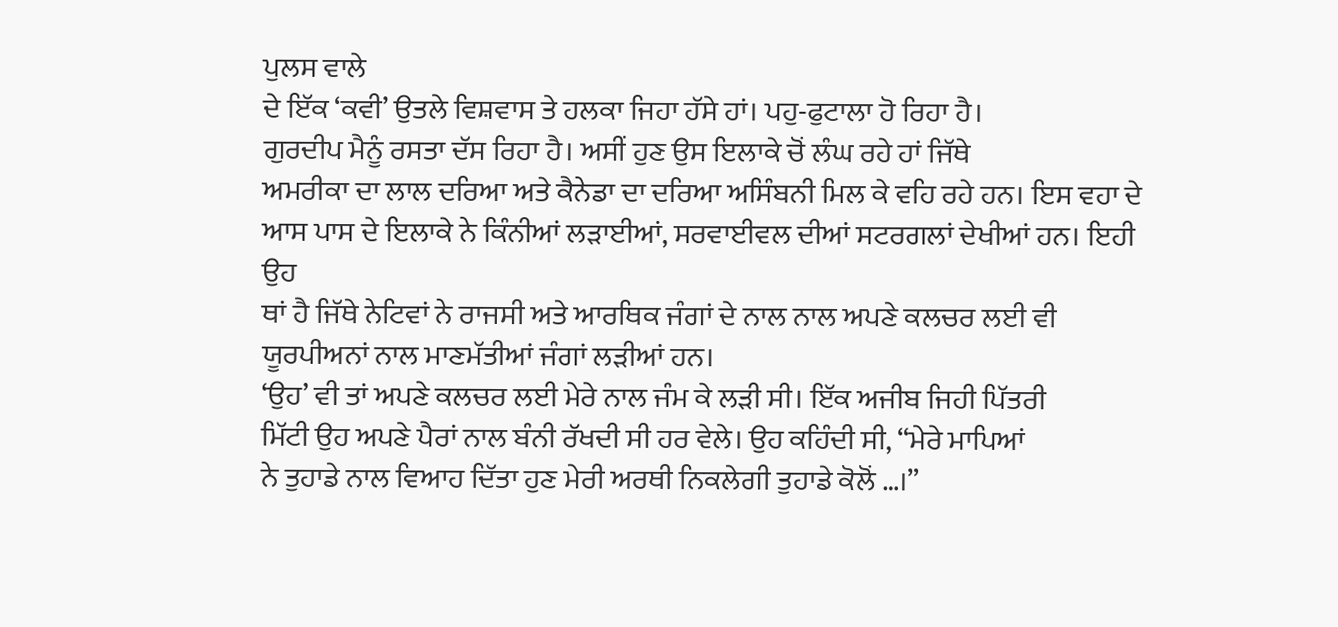ਪੁਲਸ ਵਾਲੇ
ਦੇ ਇੱਕ ‘ਕਵੀ’ ਉਤਲੇ ਵਿਸ਼ਵਾਸ ਤੇ ਹਲਕਾ ਜਿਹਾ ਹੱਸੇ ਹਾਂ। ਪਹੁ-ਫੁਟਾਲਾ ਹੋ ਰਿਹਾ ਹੈ।
ਗੁਰਦੀਪ ਮੈਨੂੰ ਰਸਤਾ ਦੱਸ ਰਿਹਾ ਹੈ। ਅਸੀਂ ਹੁਣ ਉਸ ਇਲਾਕੇ ਚੋਂ ਲੰਘ ਰਹੇ ਹਾਂ ਜਿੱਥੇ
ਅਮਰੀਕਾ ਦਾ ਲਾਲ ਦਰਿਆ ਅਤੇ ਕੈਨੇਡਾ ਦਾ ਦਰਿਆ ਅਸਿੰਬਨੀ ਮਿਲ ਕੇ ਵਹਿ ਰਹੇ ਹਨ। ਇਸ ਵਹਾ ਦੇ
ਆਸ ਪਾਸ ਦੇ ਇਲਾਕੇ ਨੇ ਕਿੰਨੀਆਂ ਲੜਾਈਆਂ, ਸਰਵਾਈਵਲ ਦੀਆਂ ਸਟਰਗਲਾਂ ਦੇਖੀਆਂ ਹਨ। ਇਹੀ ਉਹ
ਥਾਂ ਹੈ ਜਿੱਥੇ ਨੇਟਿਵਾਂ ਨੇ ਰਾਜਸੀ ਅਤੇ ਆਰਥਿਕ ਜੰਗਾਂ ਦੇ ਨਾਲ ਨਾਲ ਅਪਣੇ ਕਲਚਰ ਲਈ ਵੀ
ਯੂਰਪੀਅਨਾਂ ਨਾਲ ਮਾਣਮੱਤੀਆਂ ਜੰਗਾਂ ਲੜੀਆਂ ਹਨ।
‘ਉਹ’ ਵੀ ਤਾਂ ਅਪਣੇ ਕਲਚਰ ਲਈ ਮੇਰੇ ਨਾਲ ਜੰਮ ਕੇ ਲੜੀ ਸੀ। ਇੱਕ ਅਜੀਬ ਜਿਹੀ ਪਿੱਤਰੀ
ਮਿੱਟੀ ਉਹ ਅਪਣੇ ਪੈਰਾਂ ਨਾਲ ਬੰਨੀ ਰੱਖਦੀ ਸੀ ਹਰ ਵੇਲੇ। ਉਹ ਕਹਿੰਦੀ ਸੀ, “ਮੇਰੇ ਮਾਪਿਆਂ
ਨੇ ਤੁਹਾਡੇ ਨਾਲ ਵਿਆਹ ਦਿੱਤਾ ਹੁਣ ਮੇਰੀ ਅਰਥੀ ਨਿਕਲੇਗੀ ਤੁਹਾਡੇ ਕੋਲੋਂ …।”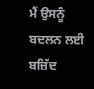ਮੈਂ ਉਸਨੂੰ
ਬਦਲਨ ਲਈ ਬਜ਼ਿੱਦ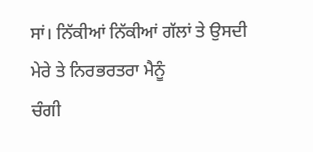ਸਾਂ। ਨਿੱਕੀਆਂ ਨਿੱਕੀਆਂ ਗੱਲਾਂ ਤੇ ਉਸਦੀ ਮੇਰੇ ਤੇ ਨਿਰਭਰਤਰਾ ਮੈਨੂੰ
ਚੰਗੀ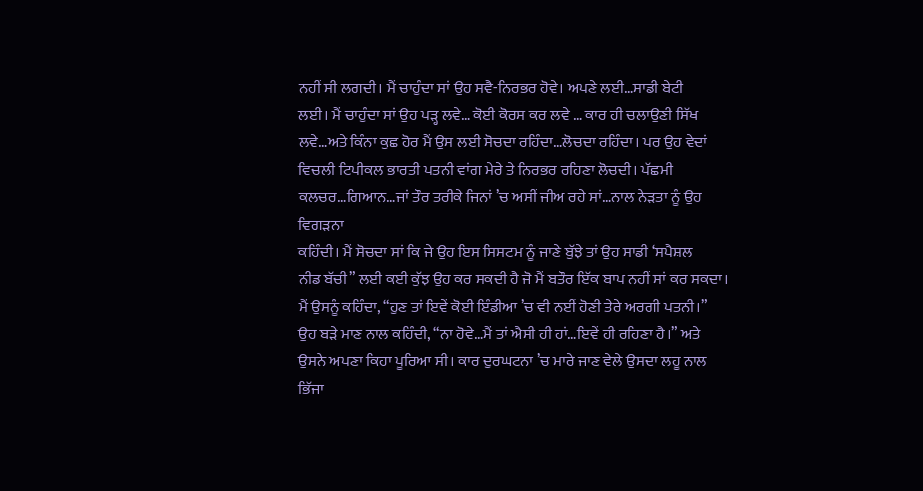ਨਹੀਂ ਸੀ ਲਗਦੀ। ਮੈਂ ਚਾਹੁੰਦਾ ਸਾਂ ਉਹ ਸਵੈ-ਨਿਰਭਰ ਹੋਵੇ। ਅਪਣੇ ਲਈ…ਸਾਡੀ ਬੇਟੀ
ਲਈ। ਮੈਂ ਚਾਹੁੰਦਾ ਸਾਂ ਉਹ ਪੜ੍ਹ ਲਵੇ… ਕੋਈ ਕੋਰਸ ਕਰ ਲਵੇ … ਕਾਰ ਹੀ ਚਲਾਉਣੀ ਸਿੱਖ
ਲਵੇ…ਅਤੇ ਕਿੰਨਾ ਕੁਛ ਹੋਰ ਮੈਂ ਉਸ ਲਈ ਸੋਚਦਾ ਰਹਿੰਦਾ…ਲੋਚਦਾ ਰਹਿੰਦਾ। ਪਰ ਉਹ ਵੇਦਾਂ
ਵਿਚਲੀ ਟਿਪੀਕਲ ਭਾਰਤੀ ਪਤਨੀ ਵਾਂਗ ਮੇਰੇ ਤੇ ਨਿਰਭਰ ਰਹਿਣਾ ਲੋਚਦੀ। ਪੱਛਮੀ
ਕਲਚਰ…ਗਿਆਨ…ਜਾਂ ਤੌਰ ਤਰੀਕੇ ਜਿਨਾਂ ’ਚ ਅਸੀਂ ਜੀਅ ਰਹੇ ਸਾਂ…ਨਾਲ ਨੇੜਤਾ ਨੂੰ ਉਹ ਵਿਗੜਨਾ
ਕਹਿੰਦੀ। ਮੈਂ ਸੋਚਦਾ ਸਾਂ ਕਿ ਜੇ ਉਹ ਇਸ ਸਿਸਟਮ ਨੂੰ ਜਾਣੇ ਬੁੱਝੇ ਤਾਂ ਉਹ ਸਾਡੀ ‘ਸਪੈਸ਼ਲ
ਨੀਡ ਬੱਚੀ” ਲਈ ਕਈ ਕੁੱਝ ਉਹ ਕਰ ਸਕਦੀ ਹੈ ਜੋ ਮੈਂ ਬਤੌਰ ਇੱਕ ਬਾਪ ਨਹੀਂ ਸਾਂ ਕਰ ਸਕਦਾ।
ਮੈਂ ਉਸਨੂੰ ਕਹਿੰਦਾ, “ਹੁਣ ਤਾਂ ਇਵੇਂ ਕੋਈ ਇੰਡੀਆ ’ਚ ਵੀ ਨਈਂ ਹੋਣੀ ਤੇਰੇ ਅਰਗੀ ਪਤਨੀ।”
ਉਹ ਬੜੇ ਮਾਣ ਨਾਲ ਕਹਿੰਦੀ, “ਨਾ ਹੋਵੇ…ਮੈਂ ਤਾਂ ਐਸੀ ਹੀ ਹਾਂ…ਇਵੇਂ ਹੀ ਰਹਿਣਾ ਹੈ।” ਅਤੇ
ਉਸਨੇ ਅਪਣਾ ਕਿਹਾ ਪੂਰਿਆ ਸੀ। ਕਾਰ ਦੁਰਘਟਨਾ ’ਚ ਮਾਰੇ ਜਾਣ ਵੇਲੇ ਉਸਦਾ ਲਹੂ ਨਾਲ ਭਿੱਜਾ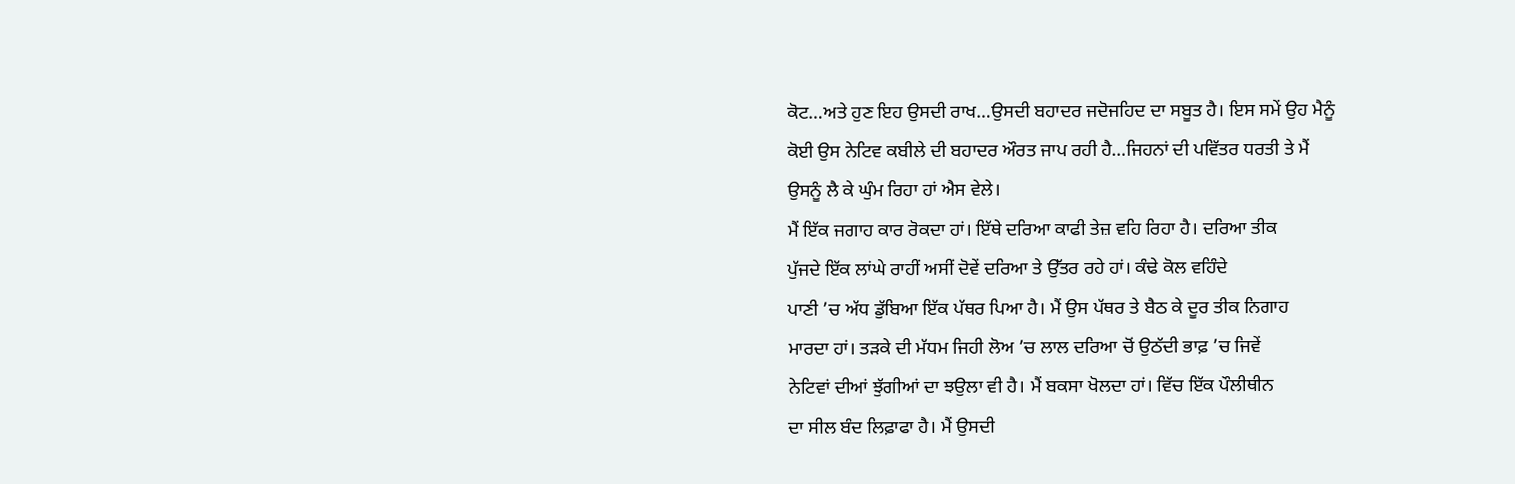ਕੋਟ…ਅਤੇ ਹੁਣ ਇਹ ਉਸਦੀ ਰਾਖ…ਉਸਦੀ ਬਹਾਦਰ ਜਦੋਜਹਿਦ ਦਾ ਸਬੂਤ ਹੈ। ਇਸ ਸਮੇਂ ਉਹ ਮੈਨੂੰ
ਕੋਈ ਉਸ ਨੇਟਿਵ ਕਬੀਲੇ ਦੀ ਬਹਾਦਰ ਔਰਤ ਜਾਪ ਰਹੀ ਹੈ…ਜਿਹਨਾਂ ਦੀ ਪਵਿੱਤਰ ਧਰਤੀ ਤੇ ਮੈਂ
ਉਸਨੂੰ ਲੈ ਕੇ ਘੁੰਮ ਰਿਹਾ ਹਾਂ ਐਸ ਵੇਲੇ।
ਮੈਂ ਇੱਕ ਜਗਾਹ ਕਾਰ ਰੋਕਦਾ ਹਾਂ। ਇੱਥੇ ਦਰਿਆ ਕਾਫੀ ਤੇਜ਼ ਵਹਿ ਰਿਹਾ ਹੈ। ਦਰਿਆ ਤੀਕ
ਪੁੱਜਦੇ ਇੱਕ ਲਾਂਘੇ ਰਾਹੀਂ ਅਸੀਂ ਦੋਵੇਂ ਦਰਿਆ ਤੇ ਉੱਤਰ ਰਹੇ ਹਾਂ। ਕੰਢੇ ਕੋਲ ਵਹਿੰਦੇ
ਪਾਣੀ ’ਚ ਅੱਧ ਡੁੱਬਿਆ ਇੱਕ ਪੱਥਰ ਪਿਆ ਹੈ। ਮੈਂ ਉਸ ਪੱਥਰ ਤੇ ਬੈਠ ਕੇ ਦੂਰ ਤੀਕ ਨਿਗਾਹ
ਮਾਰਦਾ ਹਾਂ। ਤੜਕੇ ਦੀ ਮੱਧਮ ਜਿਹੀ ਲੋਅ ’ਚ ਲਾਲ ਦਰਿਆ ਚੋਂ ਉਠੱਦੀ ਭਾਫ਼ ’ਚ ਜਿਵੇਂ
ਨੇਟਿਵਾਂ ਦੀਆਂ ਝੁੱਗੀਆਂ ਦਾ ਝਉਲਾ ਵੀ ਹੈ। ਮੈਂ ਬਕਸਾ ਖੋਲਦਾ ਹਾਂ। ਵਿੱਚ ਇੱਕ ਪੌਲੀਥੀਨ
ਦਾ ਸੀਲ ਬੰਦ ਲਿਫ਼ਾਫਾ ਹੈ। ਮੈਂ ਉਸਦੀ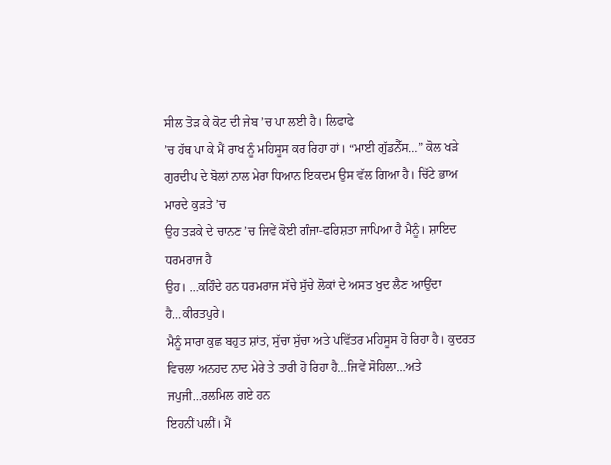ਸੀਲ ਤੋੜ ਕੇ ਕੋਟ ਦੀ ਜੇਬ ’ਚ ਪਾ ਲਈ ਹੈ। ਲਿਫਾਫੇ
’ਚ ਹੱਥ ਪਾ ਕੇ ਮੈਂ ਰਾਖ ਨੂੰ ਮਹਿਸੂਸ ਕਰ ਰਿਹਾ ਹਾਂ। “ਮਾਈ ਗੁੱਡਨੈੱਸ…” ਕੋਲ ਖੜੇ
ਗੁਰਦੀਪ ਦੇ ਬੋਲਾਂ ਨਾਲ ਮੇਰਾ ਧਿਆਨ ਇਕਦਮ ਉਸ ਵੱਲ ਗਿਆ ਹੈ। ਚਿੱਟੇ ਭਾਅ ਮਾਰਦੇ ਕੁੜਤੇ ’ਚ
ਉਹ ਤੜਕੇ ਦੇ ਚਾਨਣ ’ਚ ਜਿਵੇਂ ਕੋਈ ਗੰਜਾ-ਫਰਿਸ਼ਤਾ ਜਾਪਿਆ ਹੈ ਮੈਨੂੰ। ਸ਼ਾਇਦ ਧਰਮਰਾਜ ਹੈ
ਉਹ। …ਕਹਿੰਦੇ ਹਨ ਧਰਮਰਾਜ ਸੱਚੇ ਸੁੱਚੇ ਲੋਕਾਂ ਦੇ ਅਸਤ ਖੁਦ ਲੈਣ ਆਉਂਦਾ ਹੈ…ਕੀਰਤਪੁਰੇ।
ਮੈਨੂੰ ਸਾਰਾ ਕੁਛ ਬਹੁਤ ਸ਼ਾਂਤ, ਸੁੱਚਾ ਸੁੱਚਾ ਅਤੇ ਪਵਿੱਤਰ ਮਹਿਸੂਸ ਹੋ ਰਿਹਾ ਹੈ। ਕੁਦਰਤ
ਵਿਚਲਾ ਅਨਹਦ ਨਾਦ ਮੇਰੇ ਤੇ ਤਾਰੀ ਹੋ ਰਿਹਾ ਹੈ…ਜਿਵੇਂ ਸੋਹਿਲਾ…ਅਤੇ ਜਪੁਜੀ…ਰਲਮਿਲ ਗਏ ਹਨ
ਇਹਨੀਂ ਪਲੀਂ। ਮੈਂ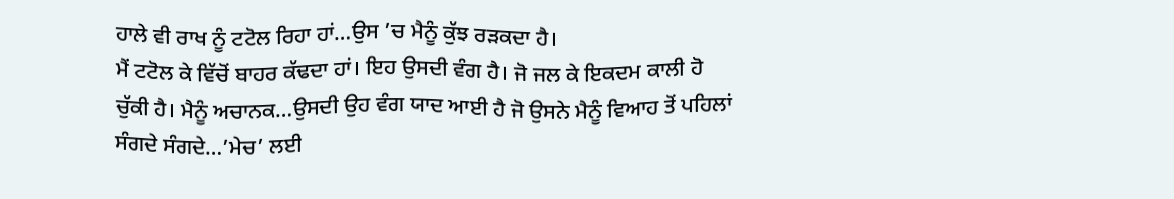ਹਾਲੇ ਵੀ ਰਾਖ ਨੂੰ ਟਟੋਲ ਰਿਹਾ ਹਾਂ…ਉਸ ’ਚ ਮੈਨੂੰ ਕੁੱਝ ਰੜਕਦਾ ਹੈ।
ਮੈਂ ਟਟੋਲ ਕੇ ਵਿੱਚੋਂ ਬਾਹਰ ਕੱਢਦਾ ਹਾਂ। ਇਹ ਉਸਦੀ ਵੰਗ ਹੈ। ਜੋ ਜਲ ਕੇ ਇਕਦਮ ਕਾਲੀ ਹੋ
ਚੁੱਕੀ ਹੈ। ਮੈਨੂੰ ਅਚਾਨਕ…ਉਸਦੀ ਉਹ ਵੰਗ ਯਾਦ ਆਈ ਹੈ ਜੋ ਉਸਨੇ ਮੈਨੂੰ ਵਿਆਹ ਤੋਂ ਪਹਿਲਾਂ
ਸੰਗਦੇ ਸੰਗਦੇ…’ਮੇਚ’ ਲਈ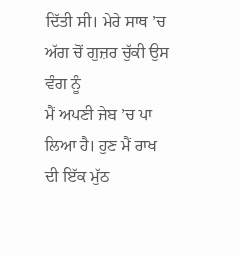ਦਿੱਤੀ ਸੀ। ਮੇਰੇ ਸਾਥ ’ਚ ਅੱਗ ਚੋਂ ਗੁਜ਼ਰ ਚੁੱਕੀ ਉਸ ਵੰਗ ਨੂੰ
ਮੈਂ ਅਪਣੀ ਜੇਬ ’ਚ ਪਾ ਲਿਆ ਹੈ। ਹੁਣ ਮੈਂ ਰਾਖ ਦੀ ਇੱਕ ਮੁੱਠ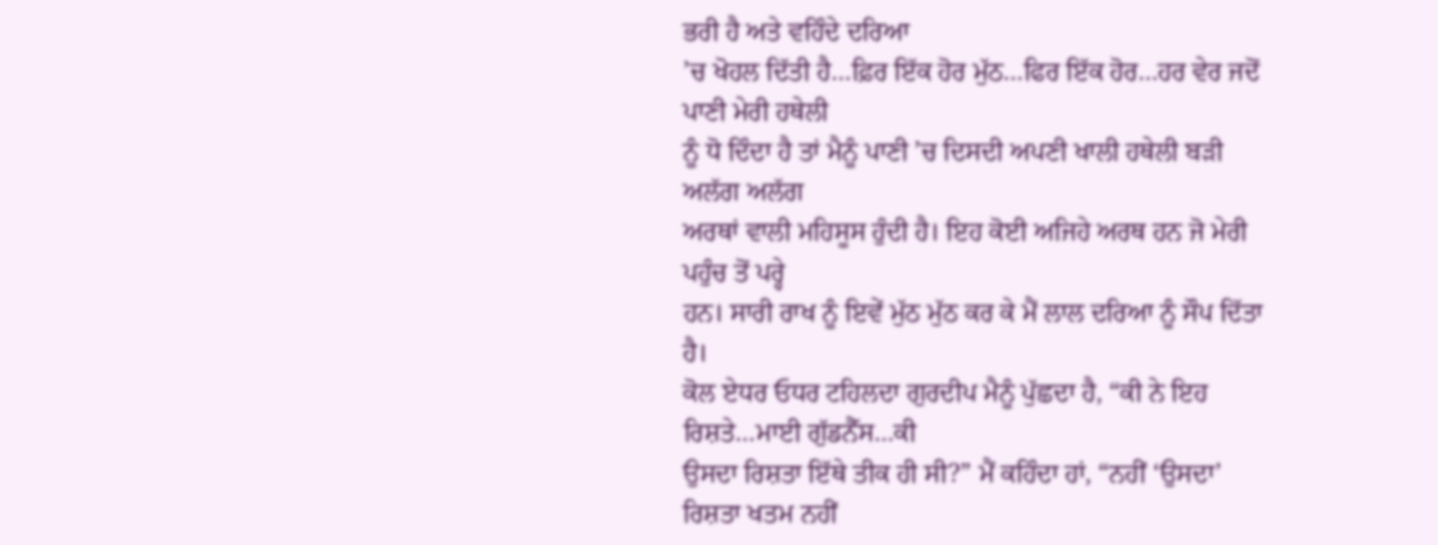ਭਰੀ ਹੈ ਅਤੇ ਵਹਿੰਦੇ ਦਰਿਆ
’ਚ ਖੋਹਲ ਦਿੱਤੀ ਹੈ…ਫ਼ਿਰ ਇੱਕ ਹੋਰ ਮੁੱਠ…ਫਿਰ ਇੱਕ ਹੋਰ…ਹਰ ਵੇਰ ਜਦੋਂ ਪਾਣੀ ਮੇਰੀ ਹਥੇਲੀ
ਨੂੰ ਧੋ ਦਿੰਦਾ ਹੈ ਤਾਂ ਮੈਨੂੰ ਪਾਣੀ ’ਚ ਦਿਸਦੀ ਅਪਣੀ ਖਾਲੀ ਹਥੇਲੀ ਬੜੀ ਅਲੱਗ ਅਲੱਗ
ਅਰਥਾਂ ਵਾਲੀ ਮਹਿਸੂਸ ਹੁੰਦੀ ਹੈ। ਇਹ ਕੋਈ ਅਜਿਹੇ ਅਰਥ ਹਨ ਜੋ ਮੇਰੀ ਪਹੁੰਚ ਤੋਂ ਪਰ੍ਹੇ
ਹਨ। ਸਾਰੀ ਰਾਖ ਨੂੰ ਇਵੇਂ ਮੁੱਠ ਮੁੱਠ ਕਰ ਕੇ ਮੈਂ ਲਾਲ ਦਰਿਆ ਨੂੰ ਸੌਪ ਦਿੱਤਾ ਹੈ।
ਕੋਲ ਏਧਰ ਓਧਰ ਟਹਿਲਦਾ ਗੁਰਦੀਪ ਮੈਨੂੰ ਪੁੱਛਦਾ ਹੈ, “ਕੀ ਨੇ ਇਹ ਰਿਸ਼ਤੇ…ਮਾਈ ਗੁੱਡਨੈੱਸ…ਕੀ
ਉਸਦਾ ਰਿਸ਼ਤਾ ਇੱਥੇ ਤੀਕ ਹੀ ਸੀ?” ਮੈਂ ਕਹਿੰਦਾ ਹਾਂ, “ਨਹੀਂ ‘ਉਸਦਾ’ ਰਿਸ਼ਤਾ ਖਤਮ ਨਹੀਂ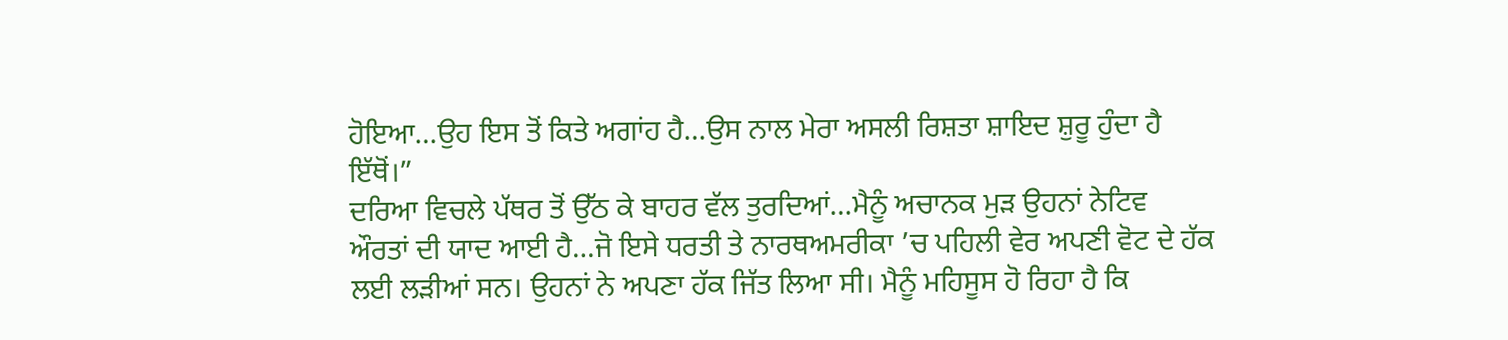ਹੋਇਆ…ਉਹ ਇਸ ਤੋਂ ਕਿਤੇ ਅਗਾਂਹ ਹੈ…ਉਸ ਨਾਲ ਮੇਰਾ ਅਸਲੀ ਰਿਸ਼ਤਾ ਸ਼ਾਇਦ ਸ਼ੁਰੂ ਹੁੰਦਾ ਹੈ
ਇੱਥੋਂ।”
ਦਰਿਆ ਵਿਚਲੇ ਪੱਥਰ ਤੋਂ ਉੱਠ ਕੇ ਬਾਹਰ ਵੱਲ ਤੁਰਦਿਆਂ…ਮੈਨੂੰ ਅਚਾਨਕ ਮੁੜ ਉਹਨਾਂ ਨੇਟਿਵ
ਔਰਤਾਂ ਦੀ ਯਾਦ ਆਈ ਹੈ…ਜੋ ਇਸੇ ਧਰਤੀ ਤੇ ਨਾਰਥਅਮਰੀਕਾ ’ਚ ਪਹਿਲੀ ਵੇਰ ਅਪਣੀ ਵੋਟ ਦੇ ਹੱਕ
ਲਈ ਲੜੀਆਂ ਸਨ। ਉਹਨਾਂ ਨੇ ਅਪਣਾ ਹੱਕ ਜਿੱਤ ਲਿਆ ਸੀ। ਮੈਨੂੰ ਮਹਿਸੂਸ ਹੋ ਰਿਹਾ ਹੈ ਕਿ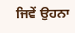ਜਿਵੇਂ ਉਹਨਾ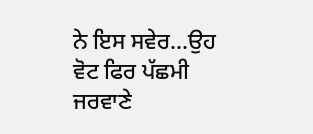ਨੇ ਇਸ ਸਵੇਰ…ਉਹ ਵੋਟ ਫਿਰ ਪੱਛਮੀ ਜਰਵਾਣੇ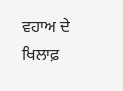ਵਹਾਅ ਦੇ ਖਿਲਾਫ਼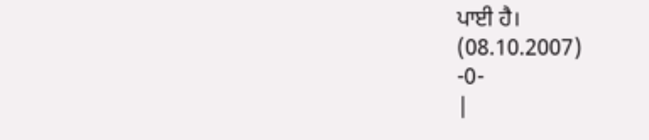ਪਾਈ ਹੈ।
(08.10.2007)
-0-
|